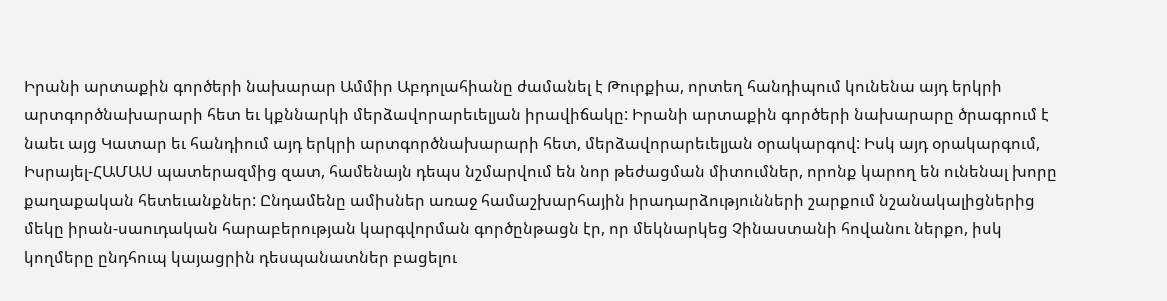Իրանի արտաքին գործերի նախարար Ամմիր Աբդոլահիանը ժամանել է Թուրքիա, որտեղ հանդիպում կունենա այդ երկրի արտգործնախարարի հետ եւ կքննարկի մերձավորարեւելյան իրավիճակը: Իրանի արտաքին գործերի նախարարը ծրագրում է նաեւ այց Կատար եւ հանդիում այդ երկրի արտգործնախարարի հետ, մերձավորարեւելյան օրակարգով: Իսկ այդ օրակարգում, Իսրայել-ՀԱՄԱՍ պատերազմից զատ, համենայն դեպս նշմարվում են նոր թեժացման միտումներ, որոնք կարող են ունենալ խորը քաղաքական հետեւանքներ: Ընդամենը ամիսներ առաջ համաշխարհային իրադարձությունների շարքում նշանակալիցներից մեկը իրան-սաուդական հարաբերության կարգվորման գործընթացն էր, որ մեկնարկեց Չինաստանի հովանու ներքո, իսկ կողմերը ընդհուպ կայացրին դեսպանատներ բացելու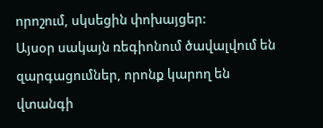որոշում, սկսեցին փոխայցեր:
Այսօր սակայն ռեգիոնում ծավալվում են զարգացումներ, որոնք կարող են վտանգի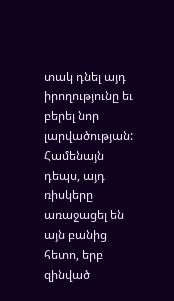տակ դնել այդ իրողությունը եւ բերել նոր լարվածության: Համենայն դեպս, այդ ռիսկերը առաջացել են այն բանից հետո, երբ զինված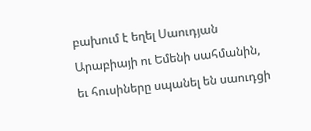բախում է եղել Սաուդյան Արաբիայի ու Եմենի սահմանին, եւ հուսիները սպանել են սաուդցի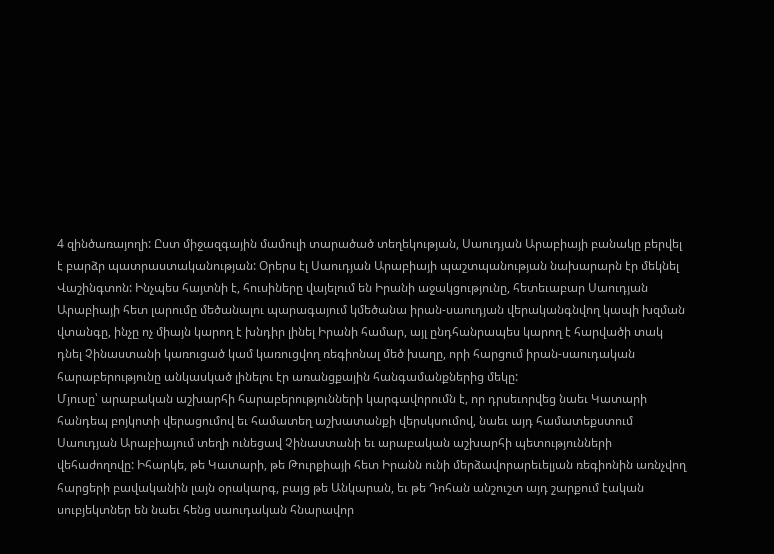4 զինծառայողի: Ըստ միջազգային մամուլի տարածած տեղեկության, Սաուդյան Արաբիայի բանակը բերվել է բարձր պատրաստականության: Օրերս էլ Սաուդյան Արաբիայի պաշտպանության նախարարն էր մեկնել Վաշինգտոն: Ինչպես հայտնի է, հուսիները վայելում են Իրանի աջակցությունը, հետեւաբար Սաուդյան Արաբիայի հետ լարումը մեծանալու պարագայում կմեծանա իրան-սաուդյան վերականգնվող կապի խզման վտանգը, ինչը ոչ միայն կարող է խնդիր լինել Իրանի համար, այլ ընդհանրապես կարող է հարվածի տակ դնել Չինաստանի կառուցած կամ կառուցվող ռեգիոնալ մեծ խաղը, որի հարցում իրան-սաուդական հարաբերությունը անկասկած լինելու էր առանցքային հանգամանքներից մեկը:
Մյուսը՝ արաբական աշխարհի հարաբերությունների կարգավորումն է, որ դրսեւորվեց նաեւ Կատարի հանդեպ բոյկոտի վերացումով եւ համատեղ աշխատանքի վերսկսումով, նաեւ այդ համատեքստում Սաուդյան Արաբիայում տեղի ունեցավ Չինաստանի եւ արաբական աշխարհի պետությունների վեհաժողովը: Իհարկե, թե Կատարի, թե Թուրքիայի հետ Իրանն ունի մերձավորարեւելյան ռեգիոնին առնչվող հարցերի բավականին լայն օրակարգ, բայց թե Անկարան, եւ թե Դոհան անշուշտ այդ շարքում էական սուբյեկտներ են նաեւ հենց սաուդական հնարավոր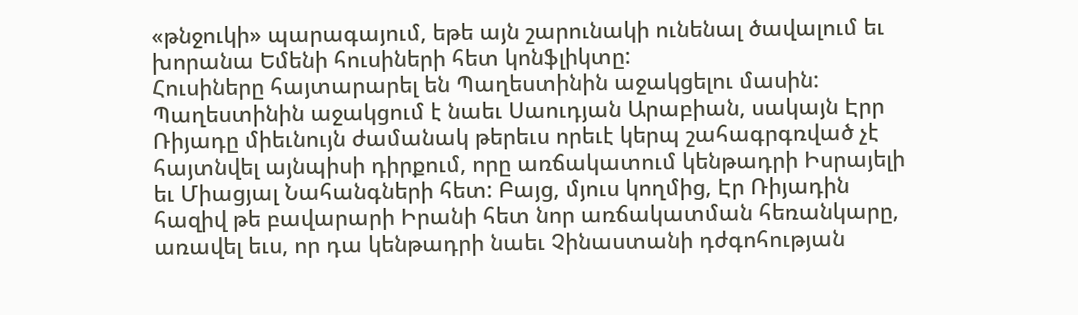«թնջուկի» պարագայում, եթե այն շարունակի ունենալ ծավալում եւ խորանա Եմենի հուսիների հետ կոնֆլիկտը:
Հուսիները հայտարարել են Պաղեստինին աջակցելու մասին: Պաղեստինին աջակցում է նաեւ Սաուդյան Արաբիան, սակայն Էրր Ռիյադը միեւնույն ժամանակ թերեւս որեւէ կերպ շահագրգռված չէ հայտնվել այնպիսի դիրքում, որը առճակատում կենթադրի Իսրայելի եւ Միացյալ Նահանգների հետ: Բայց, մյուս կողմից, Էր Ռիյադին հազիվ թե բավարարի Իրանի հետ նոր առճակատման հեռանկարը, առավել եւս, որ դա կենթադրի նաեւ Չինաստանի դժգոհության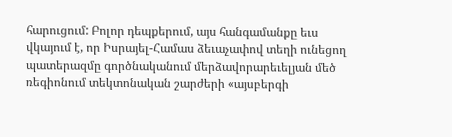հարուցում: Բոլոր դեպքերում, այս հանգամանքը եւս վկայում է, որ Իսրայել-Համաս ձեւաչափով տեղի ունեցող պատերազմը գործնականում մերձավորարեւելյան մեծ ռեգիոնում տեկտոնական շարժերի «այսբերգի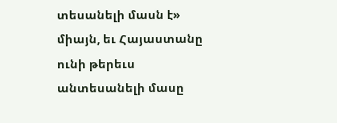տեսանելի մասն է» միայն, եւ Հայաստանը ունի թերեւս անտեսանելի մասը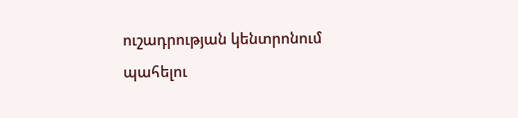ուշադրության կենտրոնում պահելու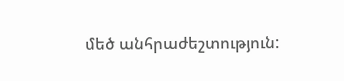մեծ անհրաժեշտություն: